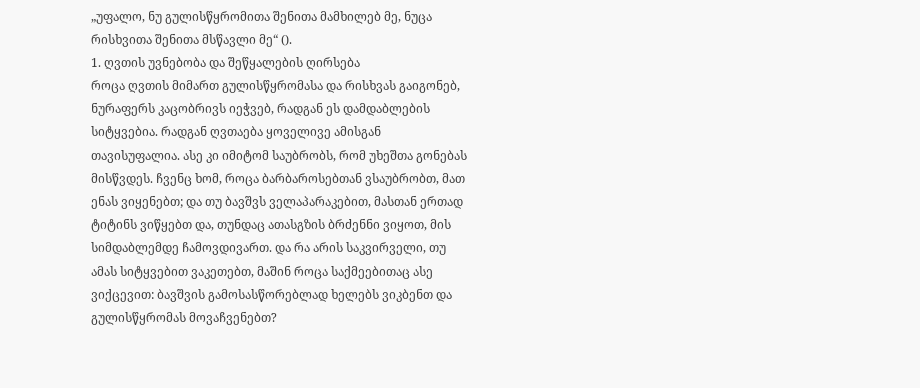„უფალო, ნუ გულისწყრომითა შენითა მამხილებ მე, ნუცა რისხვითა შენითა მსწავლი მე“ ().
1. ღვთის უვნებობა და შეწყალების ღირსება
როცა ღვთის მიმართ გულისწყრომასა და რისხვას გაიგონებ, ნურაფერს კაცობრივს იეჭვებ, რადგან ეს დამდაბლების სიტყვებია. რადგან ღვთაება ყოველივე ამისგან თავისუფალია. ასე კი იმიტომ საუბრობს, რომ უხეშთა გონებას მისწვდეს. ჩვენც ხომ, როცა ბარბაროსებთან ვსაუბრობთ, მათ ენას ვიყენებთ; და თუ ბავშვს ველაპარაკებით, მასთან ერთად ტიტინს ვიწყებთ და, თუნდაც ათასგზის ბრძენნი ვიყოთ, მის სიმდაბლემდე ჩამოვდივართ. და რა არის საკვირველი, თუ ამას სიტყვებით ვაკეთებთ, მაშინ როცა საქმეებითაც ასე ვიქცევით: ბავშვის გამოსასწორებლად ხელებს ვიკბენთ და გულისწყრომას მოვაჩვენებთ?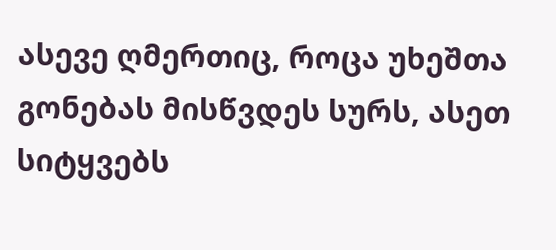ასევე ღმერთიც, როცა უხეშთა გონებას მისწვდეს სურს, ასეთ სიტყვებს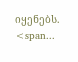იყენებს. <span...